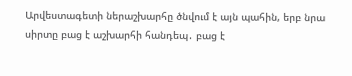Արվեստագետի ներաշխարհը ծնվում է այն պահին, երբ նրա սիրտը բաց է աշխարհի հանդեպ․ բաց է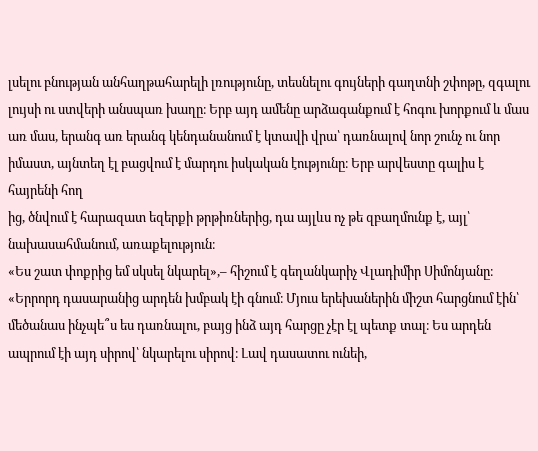լսելու բնության անհաղթահարելի լռությունը, տեսնելու գույների գաղտնի շփոթը, զգալու լույսի ու ստվերի անսպառ խաղը։ Երբ այդ ամենը արձագանքում է հոգու խորքում և մաս առ մաս, երանգ առ երանգ կենդանանում է կտավի վրա՝ դառնալով նոր շունչ ու նոր իմաստ, այնտեղ էլ բացվում է մարդու իսկական էությունը։ Երբ արվեստը գալիս է հայրենի հող
ից, ծնվում է հարազատ եզերքի թրթիռներից, դա այլևս ոչ թե զբաղմունք է, այլ՝ նախասահմանում, առաքելություն։
«Ես շատ փոքրից եմ սկսել նկարել»,– հիշում է գեղանկարիչ Վլադիմիր Սիմոնյանը։ «Երրորդ դասարանից արդեն խմբակ էի գնում։ Մյուս երեխաներին միշտ հարցնում էին՝ մեծանաս ինչպե՞ս ես դառնալու, բայց ինձ այդ հարցը չէր էլ պետք տալ։ Ես արդեն ապրում էի այդ սիրով՝ նկարելու սիրով։ Լավ դասատու ունեի,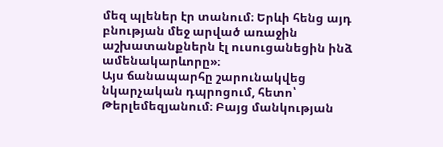մեզ պլեներ էր տանում։ Երևի հենց այդ բնության մեջ արված առաջին աշխատանքներն էլ ուսուցանեցին ինձ ամենակարևորը»։
Այս ճանապարհը շարունակվեց նկարչական դպրոցում, հետո՝ Թերլեմեզյանում։ Բայց մանկության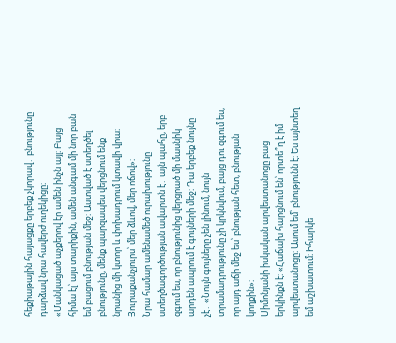հեքիաթային հայացքը երբեք չկորավ․ բնությունը դարձավ նրա հավերժ ուղեկիցը։
«Մանկացած աչքերով էր ամեն ինչն այլ։ Բայց հիմա էլ՝ այս տարիքին, ամեն անգամ մի նոր բան եմ բացում բնության մեջ։ Աստված է ստեղծել բնությունը, մենք պարզապես վերցնում ենք նրանից մի կտոր և փոխադրում կտավի վրա։ Յուրաքանչյուրս՝ մեր ձևով, մեր ոճով»։
Նրա համար ամենամեծ ուրախությունը ստեղծագործության ավարտն է․ այն պահը, երբ զգում ես, որ բնությունից վերցրած մի մասնիկ արդեն ապրում է գույների մեջ։ Դա երբեք նույնը չէ․ «Նույն գույները չեն լինում, նույն տրամադրությունը չի կրկնվում, բայց դու զգում ես, որ այդ աճի մեջ ես՝ բնության հետ, բնության կողքին»։
Սիմոնյանի իսկական արվեստանոցը բաց երկինքն է։ «Հաճախ հարցնում են՝ որտե՞ղ է իմ արվեստանոցը։ Ասում եմ՝ բնությունն է։ Ես այնտեղ եմ աշխատում։ Իհարկե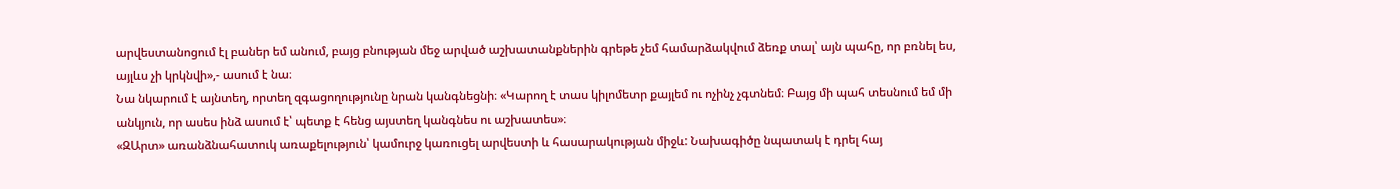արվեստանոցում էլ բաներ եմ անում, բայց բնության մեջ արված աշխատանքներին գրեթե չեմ համարձակվում ձեռք տալ՝ այն պահը, որ բռնել ես, այլևս չի կրկնվի»,- ասում է նա։
Նա նկարում է այնտեղ, որտեղ զգացողությունը նրան կանգնեցնի։ «Կարող է տաս կիլոմետր քայլեմ ու ոչինչ չգտնեմ։ Բայց մի պահ տեսնում եմ մի անկյուն, որ ասես ինձ ասում է՝ պետք է հենց այստեղ կանգնես ու աշխատես»։
«ԶԱրտ» առանձնահատուկ առաքելություն՝ կամուրջ կառուցել արվեստի և հասարակության միջև: Նախագիծը նպատակ է դրել հայ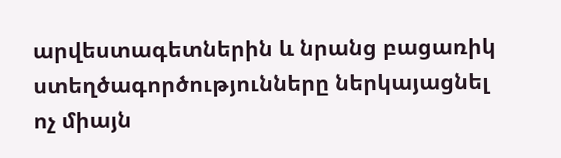արվեստագետներին և նրանց բացառիկ ստեղծագործությունները ներկայացնել ոչ միայն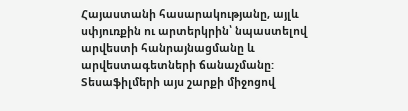Հայաստանի հասարակությանը, այլև սփյուռքին ու արտերկրին՝ նպաստելով արվեստի հանրայնացմանը և արվեստագետների ճանաչմանը: Տեսաֆիլմերի այս շարքի միջոցով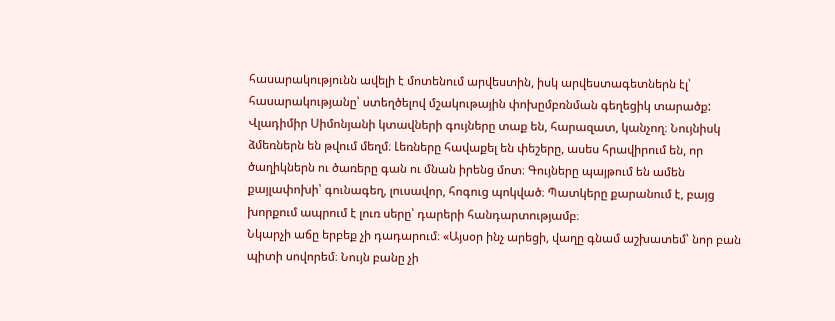հասարակությունն ավելի է մոտենում արվեստին, իսկ արվեստագետներն էլ՝ հասարակությանը՝ ստեղծելով մշակութային փոխըմբռնման գեղեցիկ տարածք:
Վլադիմիր Սիմոնյանի կտավների գույները տաք են, հարազատ, կանչող։ Նույնիսկ ձմեռներն են թվում մեղմ։ Լեռները հավաքել են փեշերը, ասես հրավիրում են, որ ծաղիկներն ու ծառերը գան ու մնան իրենց մոտ։ Գույները պայթում են ամեն քայլափոխի՝ գունագեղ, լուսավոր, հոգուց պոկված։ Պատկերը քարանում է, բայց խորքում ապրում է լուռ սերը՝ դարերի հանդարտությամբ։
Նկարչի աճը երբեք չի դադարում։ «Այսօր ինչ արեցի, վաղը գնամ աշխատեմ՝ նոր բան պիտի սովորեմ։ Նույն բանը չի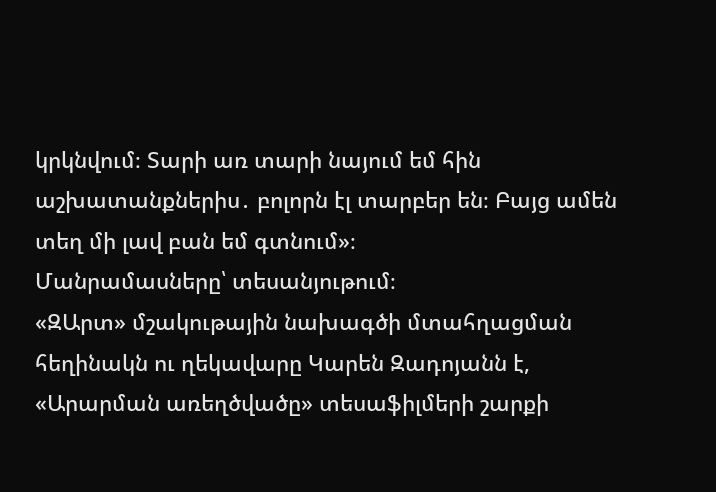կրկնվում։ Տարի առ տարի նայում եմ հին աշխատանքներիս․ բոլորն էլ տարբեր են։ Բայց ամեն տեղ մի լավ բան եմ գտնում»։
Մանրամասները՝ տեսանյութում։
«ԶԱրտ» մշակութային նախագծի մտահղացման հեղինակն ու ղեկավարը Կարեն Զադոյանն է, «Արարման առեղծվածը» տեսաֆիլմերի շարքի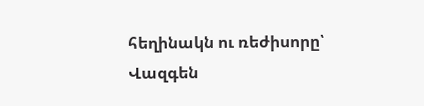հեղինակն ու ռեժիսորը՝ Վազգեն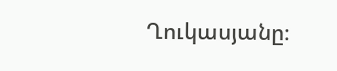Ղուկասյանը։